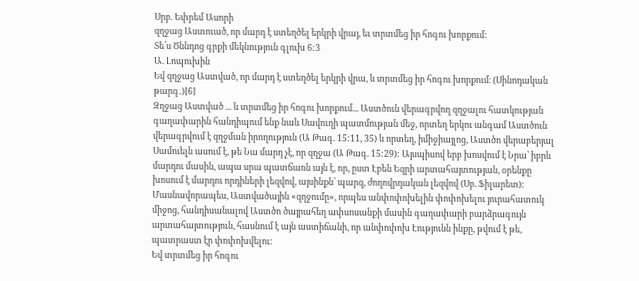Սրբ. Եփրեմ Ասորի
զղջաց Աստուած, որ մարդ է ստեղծել երկրի վրայ, եւ տրտմեց իր հոգու խորքում:
Տե՛ս Ծննդոց գրքի մեկնություն գլուխ 6:3
Ա. Լոպուխին
Եվ զղջաց Աստված, որ մարդ է ստեղծել երկրի վրա, և տրտմեց իր հոգու խորքում։ (Սինոդական թարգ․)[6]
Զղջաց Աստված ... և տրտմեց իր հոգու խորքում... Աստծուն վերագրվող զղջալու հատկության գաղափարին հանդիպում ենք նաև Սավուղի պատմության մեջ, որտեղ երկու անգամ Աստծուն վերագրվում է զղջման իրողություն (Ա Թագ. 15:11, 35) և որտեղ, իմիջիայլոց, Աստծո վերաբերյալ Սամուելն ասում է, թե Նա մարդ չէ, որ զղջա (Ա Թագ. 15:29): Այսպիսով երբ խոսվում է Նրա՝ իբրև մարդու մասին, ապա սրա պատճառն այն է, որ, ըստ Էբեն Եզրի արտահայտության, օրենքը խոսում է մարդու որդիների լեզվով, այսինքն՝ պարզ, ժողովրդական լեզվով (Սբ. Ֆիլարետ): Մասնավորապես, Աստվածային «զղջումը», որպես անփոփոխելին փոփոխելու յուրահատուկ միջոց, հանդիսանալով Աստծո ծայրահեղ ափսոսանքի մասին գաղափարի բարձրագույն արտահայտություն, հասնում է այն աստիճանի, որ անփոփոխ Էությունն ինքը, թվում է թե, պատրաստ էր փոփոխվելու:
Եվ տրտմեց իր հոգու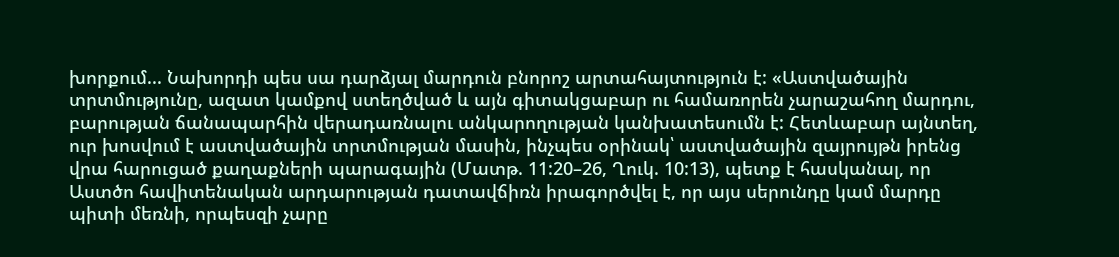խորքում... Նախորդի պես սա դարձյալ մարդուն բնորոշ արտահայտություն է: «Աստվածային տրտմությունը, ազատ կամքով ստեղծված և այն գիտակցաբար ու համառորեն չարաշահող մարդու, բարության ճանապարհին վերադառնալու անկարողության կանխատեսումն է: Հետևաբար այնտեղ, ուր խոսվում է աստվածային տրտմության մասին, ինչպես օրինակ՝ աստվածային զայրույթն իրենց վրա հարուցած քաղաքների պարագային (Մատթ. 11:20–26, Ղուկ. 10:13), պետք է հասկանալ, որ Աստծո հավիտենական արդարության դատավճիռն իրագործվել է, որ այս սերունդը կամ մարդը պիտի մեռնի, որպեսզի չարը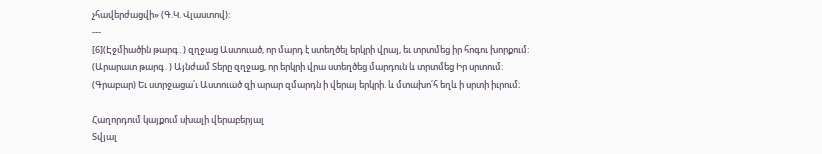չհավերժացվի» (Գ.Կ. Վլաստով):
---
[6](Էջմիածին թարգ․) զղջաց Աստուած, որ մարդ է ստեղծել երկրի վրայ, եւ տրտմեց իր հոգու խորքում:
(Արարատ թարգ․) Այնժամ Տերը զղջաց, որ երկրի վրա ստեղծեց մարդուն և տրտմեց Իր սրտում:
(Գրաբար) Եւ ստրջացա՛ւ Աստուած զի արար զմարդն ի վերայ երկրի. և մտախո՛հ եղև ի սրտի իւրում։

Հաղորդում կայքում սխալի վերաբերյալ
Տվյալ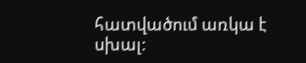հատվածում առկա է սխալ: